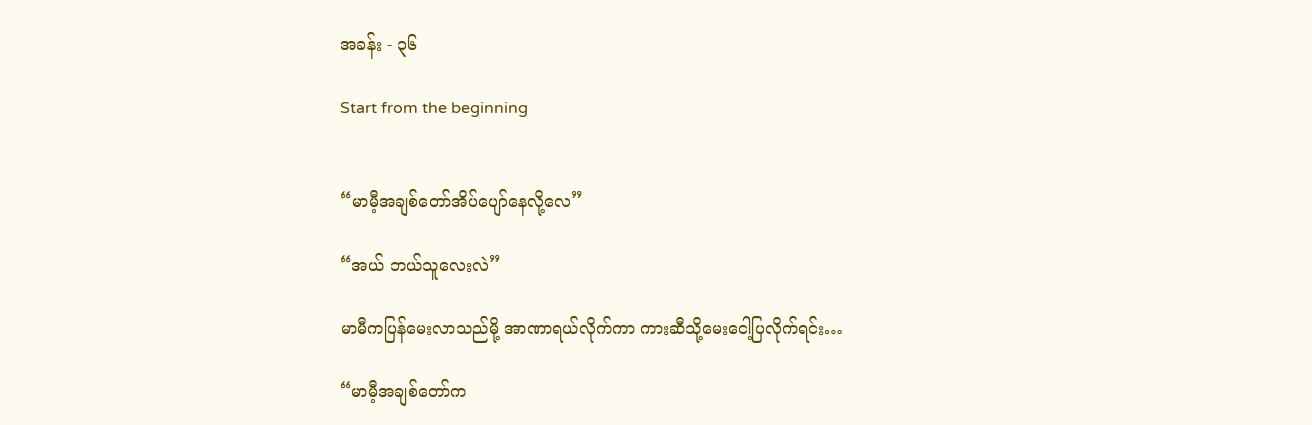အခန်း - ၃၆

Start from the beginning


“မာမီ့အချစ်တော်အိပ်ပျော်နေလို့လေ”

“အယ် ဘယ်သူလေးလဲ”

မာမီကပြန်မေးလာသည်မို့ အာဏာရယ်လိုက်ကာ ကားဆီသို့မေးငေါ့ပြလိုက်ရင်း…

“မာမီ့အချစ်တော်က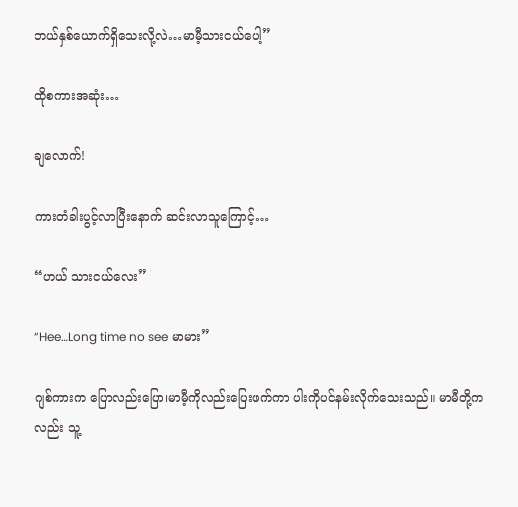ဘယ်နှစ်ယောက်ရှိသေးလို့လဲ…မာမီ့သားငယ်ပေါ့”

ထိုစကားအဆုံး…

ချလောက်!

ကားတံခါးပွင့်လာပြီးနောက် ဆင်းလာသူကြောင့်…

“ဟယ် သားငယ်လေး”

“Hee…Long time no see မာမား”

ဂျစ်ကားက ပြောလည်းပြော၊မာမီ့ကိုလည်းပြေးဖက်ကာ ပါးကိုပင်နမ်းလိုက်သေးသည်။ မာမီတို့ကလည်း သူ့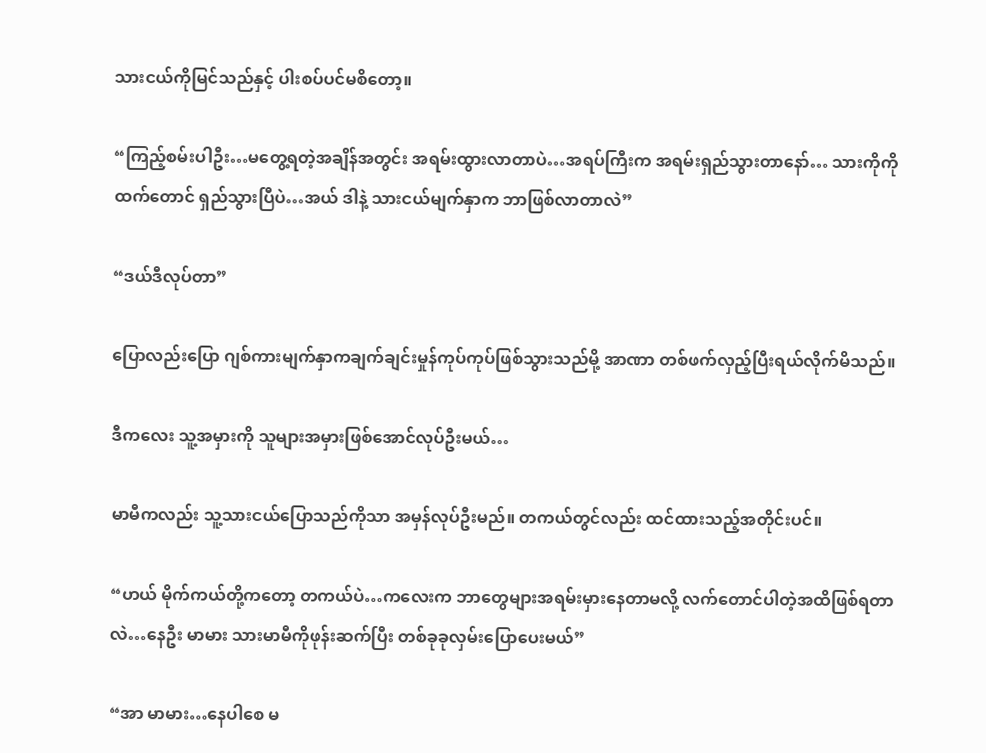သားငယ်ကိုမြင်သည်နှင့် ပါးစပ်ပင်မစိတော့။

“ကြည့်စမ်းပါဦး…မတွေ့ရတဲ့အချိန်အတွင်း အရမ်းထွားလာတာပဲ…အရပ်ကြီးက အရမ်းရှည်သွားတာနော်… သားကိုကိုထက်တောင် ရှည်သွားပြီပဲ…အယ် ဒါနဲ့ သားငယ်မျက်နှာက ဘာဖြစ်လာတာလဲ”

“ဒယ်ဒီလုပ်တာ”

ပြောလည်းပြော ဂျစ်ကားမျက်နှာကချက်ချင်းမှုန်ကုပ်ကုပ်ဖြစ်သွားသည်မို့ အာဏာ တစ်ဖက်လှည့်ပြီးရယ်လိုက်မိသည်။

ဒီကလေး သူ့အမှားကို သူများအမှားဖြစ်အောင်လုပ်ဦးမယ်…

မာမီကလည်း သူ့သားငယ်ပြောသည်ကိုသာ အမှန်လုပ်ဦးမည်။ တကယ်တွင်လည်း ထင်ထားသည့်အတိုင်းပင်။

“ဟယ် မိုက်ကယ်တို့ကတော့ တကယ်ပဲ…ကလေးက ဘာတွေများအရမ်းမှားနေတာမလို့ လက်တောင်ပါတဲ့အထိဖြစ်ရတာလဲ…နေဦး မာမား သားမာမီကိုဖုန်းဆက်ပြီး တစ်ခုခုလှမ်းပြောပေးမယ်”

“အာ မာမား…နေပါစေ မ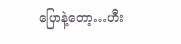ပြောနဲ့တော့…ဟီး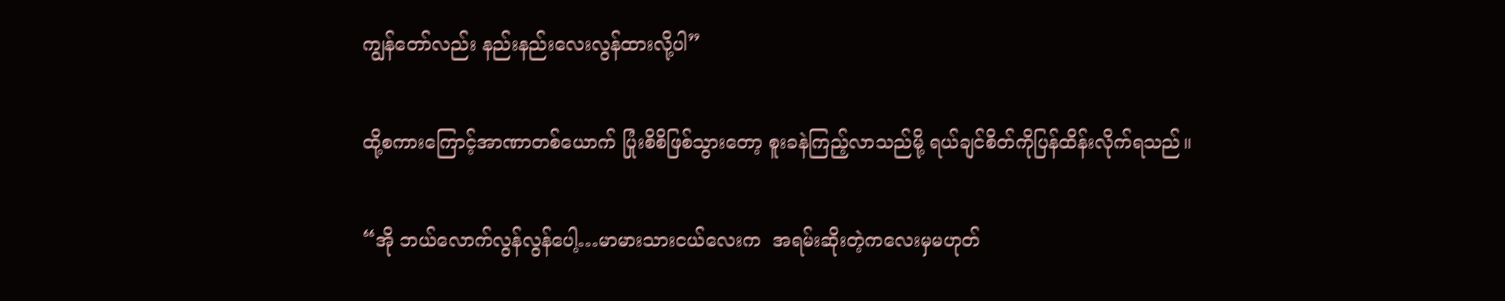ကျွန်တော်လည်း နည်းနည်းလေးလွန်ထားလို့ပါ”

ထို့စကားကြောင့်အာဏာတစ်ယောက် ပြုံးစိစိဖြစ်သွားတော့ စူးခနဲကြည့်လာသည်မို့ ရယ်ချင်စိတ်ကိုပြန်ထိန်းလိုက်ရသည်။

“အို ဘယ်လောက်လွန်လွန်ပေါ့…မာမားသားငယ်လေးက  အရမ်းဆိုးတဲ့ကလေးမှမဟုတ်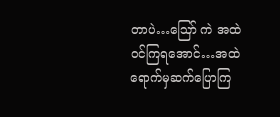တာပဲ…ဪ ကဲ အထဲဝင်ကြရအောင်…အထဲရောက်မှဆက်ပြောကြ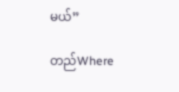မယ်”

တည်Where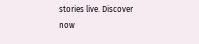stories live. Discover now